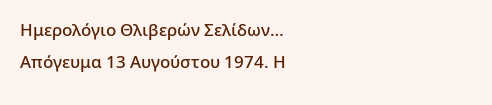Ημερολόγιο Θλιβερών Σελίδων…
Απόγευμα 13 Αυγούστου 1974. Η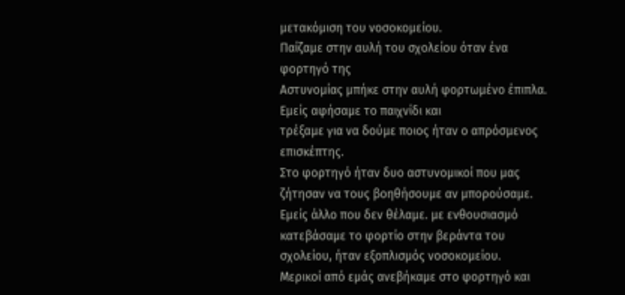μετακόμιση του νοσοκομείου.
Παίζαμε στην αυλή του σχολείου όταν ένα φορτηγό της
Αστυνομίας μπήκε στην αυλή φορτωμένο έπιπλα. Εμείς αφήσαμε το παιχνίδι και
τρέξαμε για να δούμε ποιος ήταν ο απρόσμενος
επισκέπτης.
Στο φορτηγό ήταν δυο αστυνομικοί που μας ζήτησαν να τους βοηθήσουμε αν μπορούσαμε. Εμείς άλλο που δεν θέλαμε. με ενθουσιασμό κατεβάσαμε το φορτίο στην βεράντα του σχολείου, ήταν εξοπλισμός νοσοκομείου.
Μερικοί από εμάς ανεβήκαμε στο φορτηγό και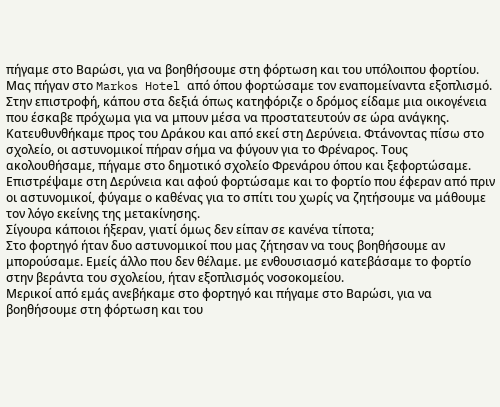πήγαμε στο Βαρώσι, για να βοηθήσουμε στη φόρτωση και του υπόλοιπου φορτίου. Μας πήγαν στο Markos Hotel από όπου φορτώσαμε τον εναπομείναντα εξοπλισμό.
Στην επιστροφή, κάπου στα δεξιά όπως κατηφόριζε ο δρόμος είδαμε μια οικογένεια που έσκαβε πρόχωμα για να μπουν μέσα να προστατευτούν σε ώρα ανάγκης. Κατευθυνθήκαμε προς του Δράκου και από εκεί στη Δερύνεια. Φτάνοντας πίσω στο σχολείο, οι αστυνομικοί πήραν σήμα να φύγουν για το Φρέναρος. Τους ακολουθήσαμε, πήγαμε στο δημοτικό σχολείο Φρενάρου όπου και ξεφορτώσαμε. Επιστρέψαμε στη Δερύνεια και αφού φορτώσαμε και το φορτίο που έφεραν από πριν οι αστυνομικοί, φύγαμε ο καθένας για το σπίτι του χωρίς να ζητήσουμε να μάθουμε τον λόγο εκείνης της μετακίνησης.
Σίγουρα κάποιοι ήξεραν, γιατί όμως δεν είπαν σε κανένα τίποτα;
Στο φορτηγό ήταν δυο αστυνομικοί που μας ζήτησαν να τους βοηθήσουμε αν μπορούσαμε. Εμείς άλλο που δεν θέλαμε. με ενθουσιασμό κατεβάσαμε το φορτίο στην βεράντα του σχολείου, ήταν εξοπλισμός νοσοκομείου.
Μερικοί από εμάς ανεβήκαμε στο φορτηγό και πήγαμε στο Βαρώσι, για να βοηθήσουμε στη φόρτωση και του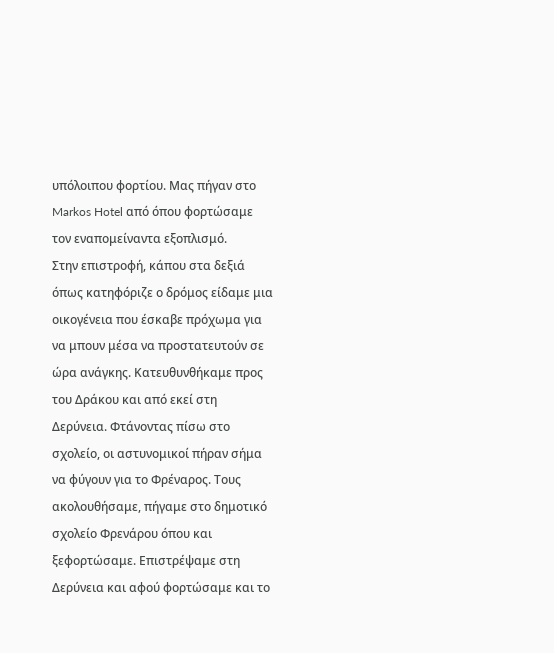υπόλοιπου φορτίου. Μας πήγαν στο Markos Hotel από όπου φορτώσαμε τον εναπομείναντα εξοπλισμό.
Στην επιστροφή, κάπου στα δεξιά όπως κατηφόριζε ο δρόμος είδαμε μια οικογένεια που έσκαβε πρόχωμα για να μπουν μέσα να προστατευτούν σε ώρα ανάγκης. Κατευθυνθήκαμε προς του Δράκου και από εκεί στη Δερύνεια. Φτάνοντας πίσω στο σχολείο, οι αστυνομικοί πήραν σήμα να φύγουν για το Φρέναρος. Τους ακολουθήσαμε, πήγαμε στο δημοτικό σχολείο Φρενάρου όπου και ξεφορτώσαμε. Επιστρέψαμε στη Δερύνεια και αφού φορτώσαμε και το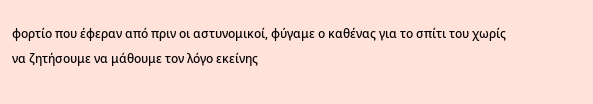φορτίο που έφεραν από πριν οι αστυνομικοί, φύγαμε ο καθένας για το σπίτι του χωρίς να ζητήσουμε να μάθουμε τον λόγο εκείνης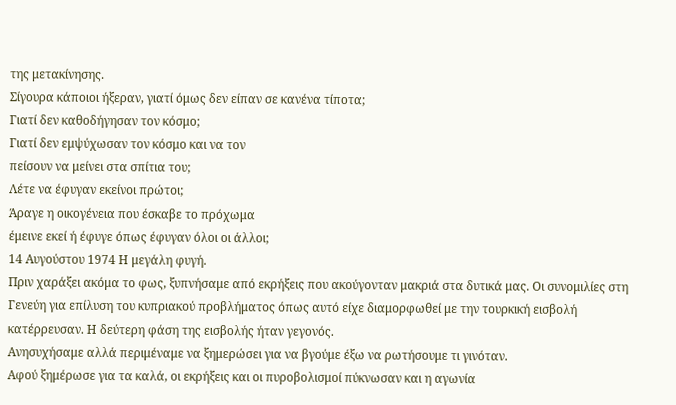της μετακίνησης.
Σίγουρα κάποιοι ήξεραν, γιατί όμως δεν είπαν σε κανένα τίποτα;
Γιατί δεν καθοδήγησαν τον κόσμο;
Γιατί δεν εμψύχωσαν τον κόσμο και να τον
πείσουν να μείνει στα σπίτια του;
Λέτε να έφυγαν εκείνοι πρώτοι;
Άραγε η οικογένεια που έσκαβε το πρόχωμα
έμεινε εκεί ή έφυγε όπως έφυγαν όλοι οι άλλοι;
14 Αυγούστου 1974 Η μεγάλη φυγή.
Πριν χαράξει ακόμα το φως, ξυπνήσαμε από εκρήξεις που ακούγονταν μακριά στα δυτικά μας. Οι συνομιλίες στη Γενεύη για επίλυση του κυπριακού προβλήματος όπως αυτό είχε διαμορφωθεί με την τουρκική εισβολή κατέρρευσαν. Η δεύτερη φάση της εισβολής ήταν γεγονός.
Ανησυχήσαμε αλλά περιμέναμε να ξημερώσει για να βγούμε έξω να ρωτήσουμε τι γινόταν.
Αφού ξημέρωσε για τα καλά, οι εκρήξεις και οι πυροβολισμοί πύκνωσαν και η αγωνία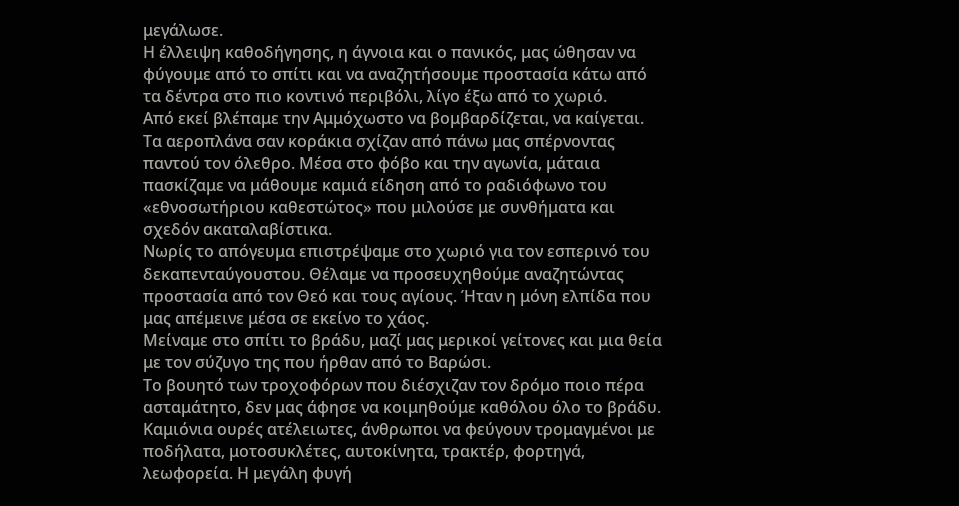μεγάλωσε.
Η έλλειψη καθοδήγησης, η άγνοια και ο πανικός, μας ώθησαν να φύγουμε από το σπίτι και να αναζητήσουμε προστασία κάτω από τα δέντρα στο πιο κοντινό περιβόλι, λίγο έξω από το χωριό.
Από εκεί βλέπαμε την Αμμόχωστο να βομβαρδίζεται, να καίγεται. Τα αεροπλάνα σαν κοράκια σχίζαν από πάνω μας σπέρνοντας παντού τον όλεθρο. Μέσα στο φόβο και την αγωνία, μάταια πασκίζαμε να μάθουμε καμιά είδηση από το ραδιόφωνο του «εθνοσωτήριου καθεστώτος» που μιλούσε με συνθήματα και σχεδόν ακαταλαβίστικα.
Νωρίς το απόγευμα επιστρέψαμε στο χωριό για τον εσπερινό του δεκαπενταύγουστου. Θέλαμε να προσευχηθούμε αναζητώντας προστασία από τον Θεό και τους αγίους. Ήταν η μόνη ελπίδα που μας απέμεινε μέσα σε εκείνο το χάος.
Μείναμε στο σπίτι το βράδυ, μαζί μας μερικοί γείτονες και μια θεία με τον σύζυγο της που ήρθαν από το Βαρώσι.
Το βουητό των τροχοφόρων που διέσχιζαν τον δρόμο ποιο πέρα ασταμάτητο, δεν μας άφησε να κοιμηθούμε καθόλου όλο το βράδυ. Καμιόνια ουρές ατέλειωτες, άνθρωποι να φεύγουν τρομαγμένοι με ποδήλατα, μοτοσυκλέτες, αυτοκίνητα, τρακτέρ, φορτηγά, λεωφορεία. Η μεγάλη φυγή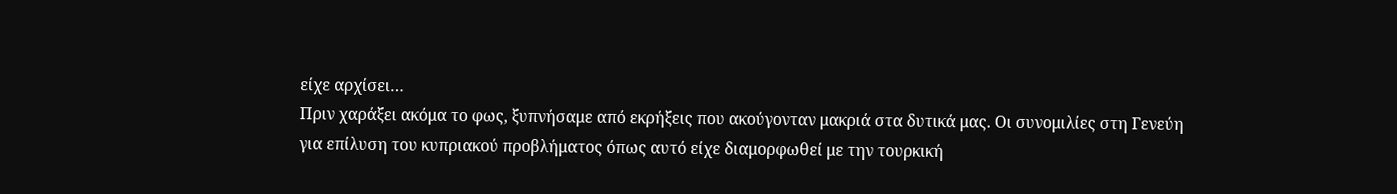είχε αρχίσει…
Πριν χαράξει ακόμα το φως, ξυπνήσαμε από εκρήξεις που ακούγονταν μακριά στα δυτικά μας. Οι συνομιλίες στη Γενεύη για επίλυση του κυπριακού προβλήματος όπως αυτό είχε διαμορφωθεί με την τουρκική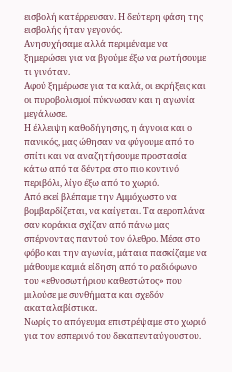εισβολή κατέρρευσαν. Η δεύτερη φάση της εισβολής ήταν γεγονός.
Ανησυχήσαμε αλλά περιμέναμε να ξημερώσει για να βγούμε έξω να ρωτήσουμε τι γινόταν.
Αφού ξημέρωσε για τα καλά, οι εκρήξεις και οι πυροβολισμοί πύκνωσαν και η αγωνία μεγάλωσε.
Η έλλειψη καθοδήγησης, η άγνοια και ο πανικός, μας ώθησαν να φύγουμε από το σπίτι και να αναζητήσουμε προστασία κάτω από τα δέντρα στο πιο κοντινό περιβόλι, λίγο έξω από το χωριό.
Από εκεί βλέπαμε την Αμμόχωστο να βομβαρδίζεται, να καίγεται. Τα αεροπλάνα σαν κοράκια σχίζαν από πάνω μας σπέρνοντας παντού τον όλεθρο. Μέσα στο φόβο και την αγωνία, μάταια πασκίζαμε να μάθουμε καμιά είδηση από το ραδιόφωνο του «εθνοσωτήριου καθεστώτος» που μιλούσε με συνθήματα και σχεδόν ακαταλαβίστικα.
Νωρίς το απόγευμα επιστρέψαμε στο χωριό για τον εσπερινό του δεκαπενταύγουστου.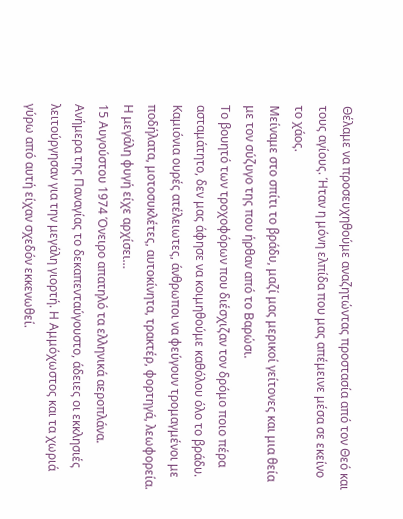Θέλαμε να προσευχηθούμε αναζητώντας προστασία από τον Θεό και τους αγίους. Ήταν η μόνη ελπίδα που μας απέμεινε μέσα σε εκείνο το χάος.
Μείναμε στο σπίτι το βράδυ, μαζί μας μερικοί γείτονες και μια θεία με τον σύζυγο της που ήρθαν από το Βαρώσι.
Το βουητό των τροχοφόρων που διέσχιζαν τον δρόμο ποιο πέρα ασταμάτητο, δεν μας άφησε να κοιμηθούμε καθόλου όλο το βράδυ. Καμιόνια ουρές ατέλειωτες, άνθρωποι να φεύγουν τρομαγμένοι με ποδήλατα, μοτοσυκλέτες, αυτοκίνητα, τρακτέρ, φορτηγά, λεωφορεία. Η μεγάλη φυγή είχε αρχίσει…
15 Αυγούστου 1974 Όνειρο απατηλό τα ελληνικά αεροπλάνα.
Ανήμερα της Παναγίας το δεκαπενταύγουστο, άδειες οι εκκλησιές λειτούργησαν για την μεγάλη γιορτή. Η Αμμόχωστος και τα χωριά γύρω από αυτή είχαν σχεδόν εκκενωθεί.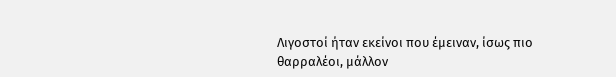Λιγοστοί ήταν εκείνοι που έμειναν, ίσως πιο θαρραλέοι, μάλλον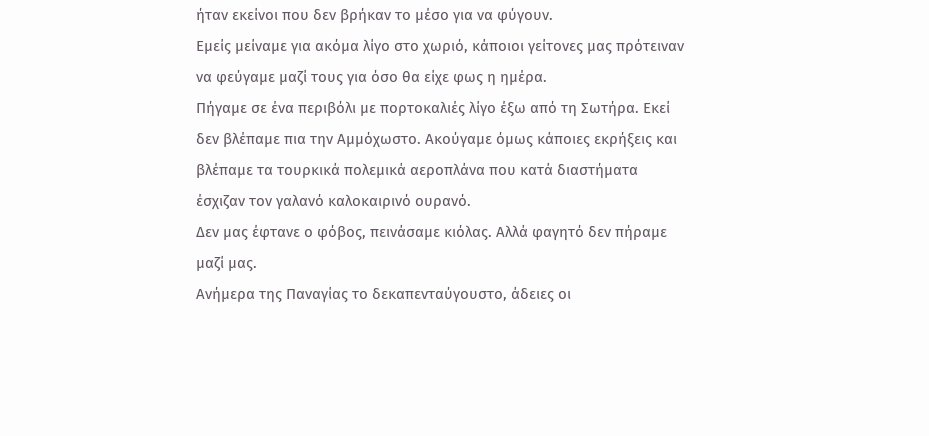ήταν εκείνοι που δεν βρήκαν το μέσο για να φύγουν.
Εμείς μείναμε για ακόμα λίγο στο χωριό, κάποιοι γείτονες μας πρότειναν να φεύγαμε μαζί τους για όσο θα είχε φως η ημέρα.
Πήγαμε σε ένα περιβόλι με πορτοκαλιές λίγο έξω από τη Σωτήρα. Εκεί δεν βλέπαμε πια την Αμμόχωστο. Ακούγαμε όμως κάποιες εκρήξεις και βλέπαμε τα τουρκικά πολεμικά αεροπλάνα που κατά διαστήματα έσχιζαν τον γαλανό καλοκαιρινό ουρανό.
Δεν μας έφτανε ο φόβος, πεινάσαμε κιόλας. Αλλά φαγητό δεν πήραμε μαζί μας.
Ανήμερα της Παναγίας το δεκαπενταύγουστο, άδειες οι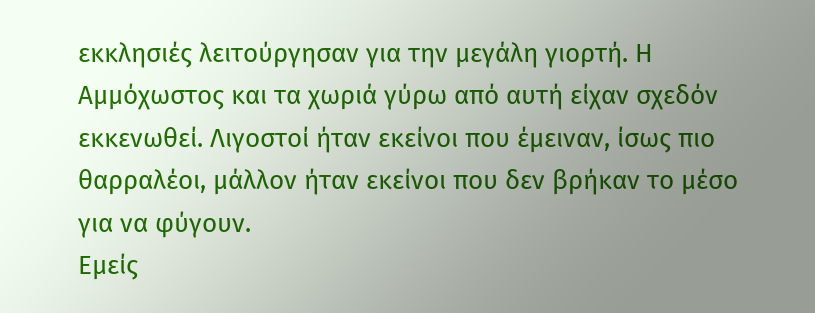εκκλησιές λειτούργησαν για την μεγάλη γιορτή. Η Αμμόχωστος και τα χωριά γύρω από αυτή είχαν σχεδόν εκκενωθεί. Λιγοστοί ήταν εκείνοι που έμειναν, ίσως πιο θαρραλέοι, μάλλον ήταν εκείνοι που δεν βρήκαν το μέσο για να φύγουν.
Εμείς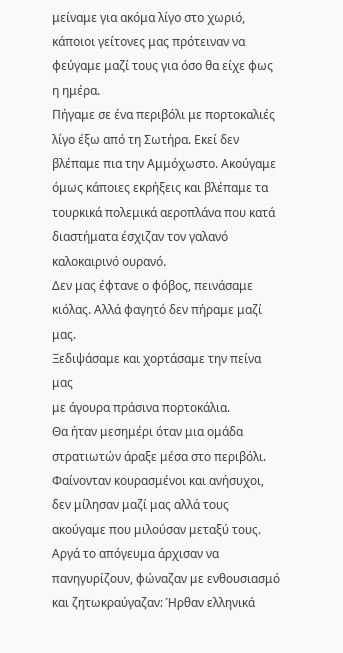μείναμε για ακόμα λίγο στο χωριό, κάποιοι γείτονες μας πρότειναν να φεύγαμε μαζί τους για όσο θα είχε φως η ημέρα.
Πήγαμε σε ένα περιβόλι με πορτοκαλιές λίγο έξω από τη Σωτήρα. Εκεί δεν βλέπαμε πια την Αμμόχωστο. Ακούγαμε όμως κάποιες εκρήξεις και βλέπαμε τα τουρκικά πολεμικά αεροπλάνα που κατά διαστήματα έσχιζαν τον γαλανό καλοκαιρινό ουρανό.
Δεν μας έφτανε ο φόβος, πεινάσαμε κιόλας. Αλλά φαγητό δεν πήραμε μαζί μας.
Ξεδιψάσαμε και χορτάσαμε την πείνα μας
με άγουρα πράσινα πορτοκάλια.
Θα ήταν μεσημέρι όταν μια ομάδα στρατιωτών άραξε μέσα στο περιβόλι.
Φαίνονταν κουρασμένοι και ανήσυχοι, δεν μίλησαν μαζί μας αλλά τους ακούγαμε που μιλούσαν μεταξύ τους.
Αργά το απόγευμα άρχισαν να πανηγυρίζουν, φώναζαν με ενθουσιασμό και ζητωκραύγαζαν: Ήρθαν ελληνικά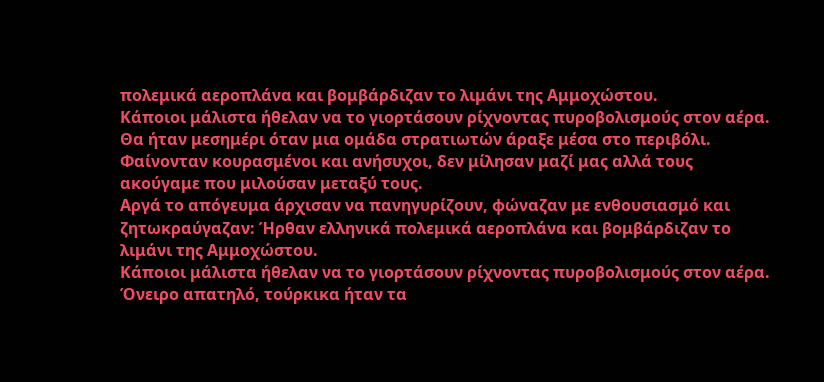πολεμικά αεροπλάνα και βομβάρδιζαν το λιμάνι της Αμμοχώστου.
Κάποιοι μάλιστα ήθελαν να το γιορτάσουν ρίχνοντας πυροβολισμούς στον αέρα.
Θα ήταν μεσημέρι όταν μια ομάδα στρατιωτών άραξε μέσα στο περιβόλι.
Φαίνονταν κουρασμένοι και ανήσυχοι, δεν μίλησαν μαζί μας αλλά τους ακούγαμε που μιλούσαν μεταξύ τους.
Αργά το απόγευμα άρχισαν να πανηγυρίζουν, φώναζαν με ενθουσιασμό και ζητωκραύγαζαν: Ήρθαν ελληνικά πολεμικά αεροπλάνα και βομβάρδιζαν το λιμάνι της Αμμοχώστου.
Κάποιοι μάλιστα ήθελαν να το γιορτάσουν ρίχνοντας πυροβολισμούς στον αέρα.
Όνειρο απατηλό, τούρκικα ήταν τα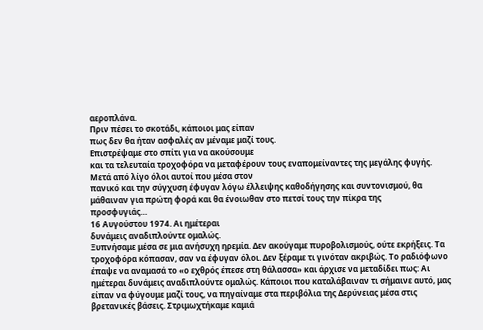αεροπλάνα.
Πριν πέσει το σκοτάδι, κάποιοι μας είπαν
πως δεν θα ήταν ασφαλές αν μέναμε μαζί τους.
Επιστρέψαμε στο σπίτι για να ακούσουμε
και τα τελευταία τροχοφόρα να μεταφέρουν τους εναπομείναντες της μεγάλης φυγής.
Μετά από λίγο όλοι αυτοί που μέσα στον
πανικό και την σύγχυση έφυγαν λόγω έλλειψης καθοδήγησης και συντονισμού, θα
μάθαιναν για πρώτη φορά και θα ένοιωθαν στο πετσί τους την πίκρα της
προσφυγιάς…
16 Αυγούστου 1974. Αι ημέτεραι
δυνάμεις αναδιπλούντε ομαλώς.
Ξυπνήσαμε μέσα σε μια ανήσυχη ηρεμία. Δεν ακούγαμε πυροβολισμούς, ούτε εκρήξεις. Τα τροχοφόρα κόπασαν, σαν να έφυγαν όλοι. Δεν ξέραμε τι γινόταν ακριβώς. Το ραδιόφωνο έπαψε να αναμασά το «ο εχθρός έπεσε στη θάλασσα» και άρχισε να μεταδίδει πως: Αι ημέτεραι δυνάμεις αναδιπλούντε ομαλώς. Κάποιοι που καταλάβαιναν τι σήμαινε αυτό, μας είπαν να φύγουμε μαζί τους, να πηγαίναμε στα περιβόλια της Δερύνειας μέσα στις βρετανικές βάσεις. Στριμωχτήκαμε καμιά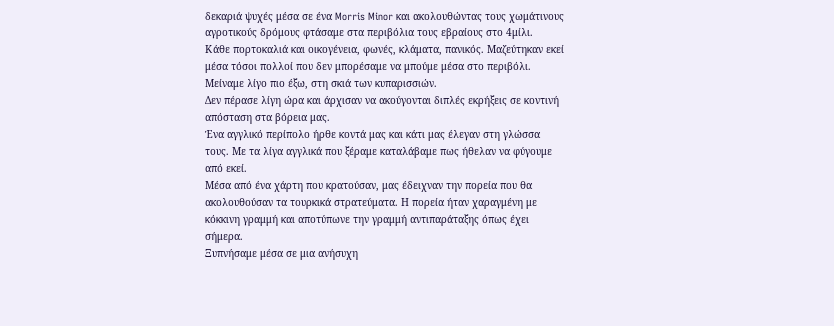δεκαριά ψυχές μέσα σε ένα Morris Minor και ακολουθώντας τους χωμάτινους αγροτικούς δρόμους φτάσαμε στα περιβόλια τους εβραίους στο 4μίλι.
Κάθε πορτοκαλιά και οικογένεια, φωνές, κλάματα, πανικός. Μαζεύτηκαν εκεί μέσα τόσοι πολλοί που δεν μπορέσαμε να μπούμε μέσα στο περιβόλι. Μείναμε λίγο πιο έξω, στη σκιά των κυπαρισσιών.
Δεν πέρασε λίγη ώρα και άρχισαν να ακούγονται διπλές εκρήξεις σε κοντινή απόσταση στα βόρεια μας.
Ένα αγγλικό περίπολο ήρθε κοντά μας και κάτι μας έλεγαν στη γλώσσα τους. Με τα λίγα αγγλικά που ξέραμε καταλάβαμε πως ήθελαν να φύγουμε από εκεί.
Μέσα από ένα χάρτη που κρατούσαν, μας έδειχναν την πορεία που θα ακολουθούσαν τα τουρκικά στρατεύματα. Η πορεία ήταν χαραγμένη με κόκκινη γραμμή και αποτύπωνε την γραμμή αντιπαράταξης όπως έχει σήμερα.
Ξυπνήσαμε μέσα σε μια ανήσυχη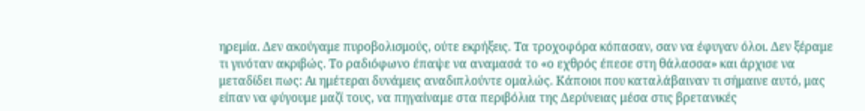ηρεμία. Δεν ακούγαμε πυροβολισμούς, ούτε εκρήξεις. Τα τροχοφόρα κόπασαν, σαν να έφυγαν όλοι. Δεν ξέραμε τι γινόταν ακριβώς. Το ραδιόφωνο έπαψε να αναμασά το «ο εχθρός έπεσε στη θάλασσα» και άρχισε να μεταδίδει πως: Αι ημέτεραι δυνάμεις αναδιπλούντε ομαλώς. Κάποιοι που καταλάβαιναν τι σήμαινε αυτό, μας είπαν να φύγουμε μαζί τους, να πηγαίναμε στα περιβόλια της Δερύνειας μέσα στις βρετανικές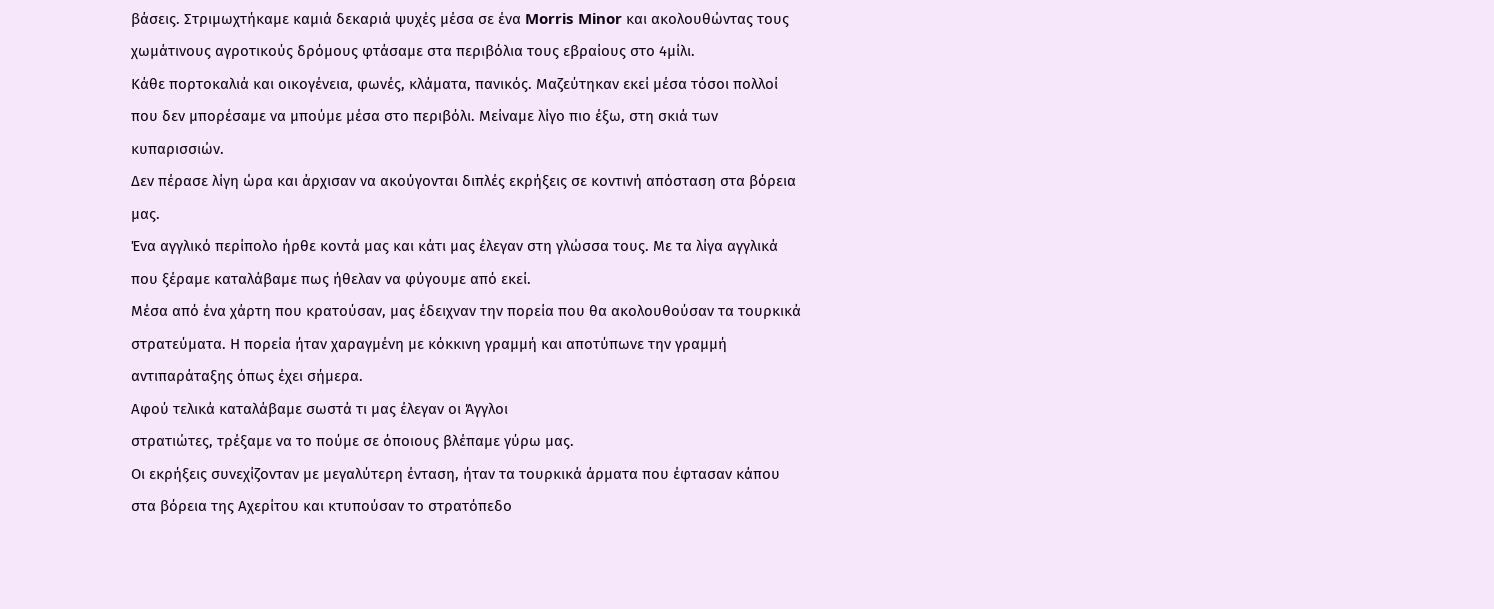βάσεις. Στριμωχτήκαμε καμιά δεκαριά ψυχές μέσα σε ένα Morris Minor και ακολουθώντας τους χωμάτινους αγροτικούς δρόμους φτάσαμε στα περιβόλια τους εβραίους στο 4μίλι.
Κάθε πορτοκαλιά και οικογένεια, φωνές, κλάματα, πανικός. Μαζεύτηκαν εκεί μέσα τόσοι πολλοί που δεν μπορέσαμε να μπούμε μέσα στο περιβόλι. Μείναμε λίγο πιο έξω, στη σκιά των κυπαρισσιών.
Δεν πέρασε λίγη ώρα και άρχισαν να ακούγονται διπλές εκρήξεις σε κοντινή απόσταση στα βόρεια μας.
Ένα αγγλικό περίπολο ήρθε κοντά μας και κάτι μας έλεγαν στη γλώσσα τους. Με τα λίγα αγγλικά που ξέραμε καταλάβαμε πως ήθελαν να φύγουμε από εκεί.
Μέσα από ένα χάρτη που κρατούσαν, μας έδειχναν την πορεία που θα ακολουθούσαν τα τουρκικά στρατεύματα. Η πορεία ήταν χαραγμένη με κόκκινη γραμμή και αποτύπωνε την γραμμή αντιπαράταξης όπως έχει σήμερα.
Αφού τελικά καταλάβαμε σωστά τι μας έλεγαν οι Άγγλοι
στρατιώτες, τρέξαμε να το πούμε σε όποιους βλέπαμε γύρω μας.
Οι εκρήξεις συνεχίζονταν με μεγαλύτερη ένταση, ήταν τα τουρκικά άρματα που έφτασαν κάπου στα βόρεια της Αχερίτου και κτυπούσαν το στρατόπεδο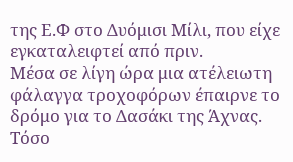της Ε.Φ στο Δυόμισι Μίλι, που είχε εγκαταλειφτεί από πριν.
Μέσα σε λίγη ώρα μια ατέλειωτη φάλαγγα τροχοφόρων έπαιρνε το δρόμο για το Δασάκι της Άχνας. Τόσο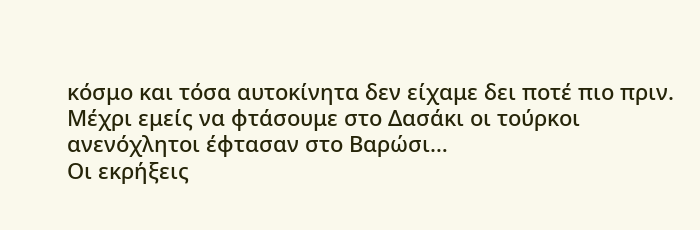κόσμο και τόσα αυτοκίνητα δεν είχαμε δει ποτέ πιο πριν.
Μέχρι εμείς να φτάσουμε στο Δασάκι οι τούρκοι ανενόχλητοι έφτασαν στο Βαρώσι…
Οι εκρήξεις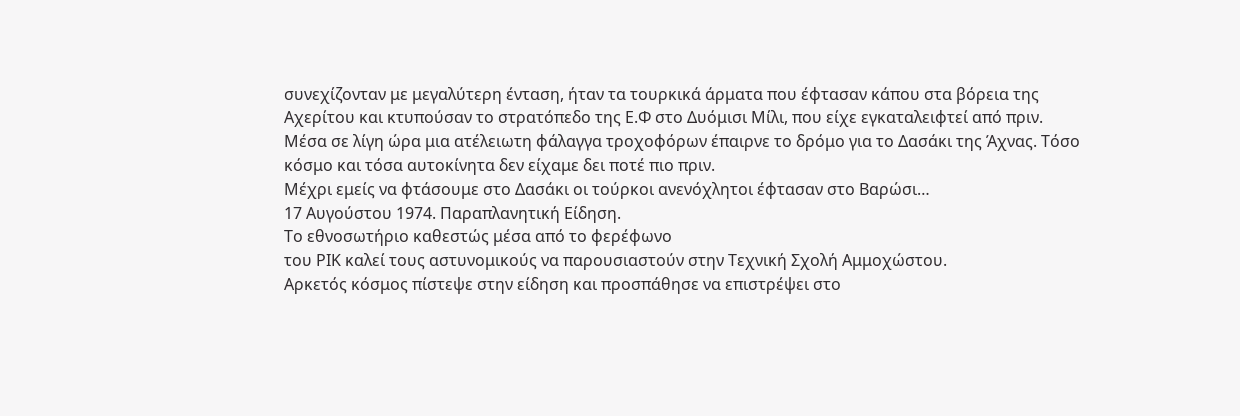συνεχίζονταν με μεγαλύτερη ένταση, ήταν τα τουρκικά άρματα που έφτασαν κάπου στα βόρεια της Αχερίτου και κτυπούσαν το στρατόπεδο της Ε.Φ στο Δυόμισι Μίλι, που είχε εγκαταλειφτεί από πριν.
Μέσα σε λίγη ώρα μια ατέλειωτη φάλαγγα τροχοφόρων έπαιρνε το δρόμο για το Δασάκι της Άχνας. Τόσο κόσμο και τόσα αυτοκίνητα δεν είχαμε δει ποτέ πιο πριν.
Μέχρι εμείς να φτάσουμε στο Δασάκι οι τούρκοι ανενόχλητοι έφτασαν στο Βαρώσι…
17 Αυγούστου 1974. Παραπλανητική Είδηση.
Το εθνοσωτήριο καθεστώς μέσα από το φερέφωνο
του ΡΙΚ καλεί τους αστυνομικούς να παρουσιαστούν στην Τεχνική Σχολή Αμμοχώστου.
Αρκετός κόσμος πίστεψε στην είδηση και προσπάθησε να επιστρέψει στο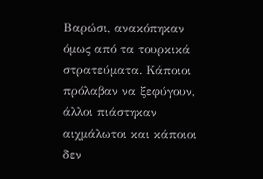Βαρώσι, ανακόπηκαν
όμως από τα τουρκικά στρατεύματα. Κάποιοι πρόλαβαν να ξεφύγουν, άλλοι πιάστηκαν
αιχμάλωτοι και κάποιοι δεν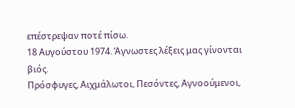επέστρεψαν ποτέ πίσω.
18 Αυγούστου 1974. Άγνωστες λέξεις μας γίνονται
βιός.
Πρόσφυγες, Αιχμάλωτοι, Πεσόντες, Αγνοούμενοι,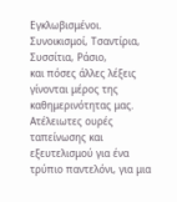Εγκλωβισμένοι.
Συνοικισμοί, Τσαντίρια, Συσσίτια, Ράσιο,
και πόσες άλλες λέξεις γίνονται μέρος της καθημερινότητας μας.
Ατέλειωτες ουρές ταπείνωσης και
εξευτελισμού για ένα τρύπιο παντελόνι, για μια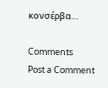κονσέρβα…

Comments
Post a Comment